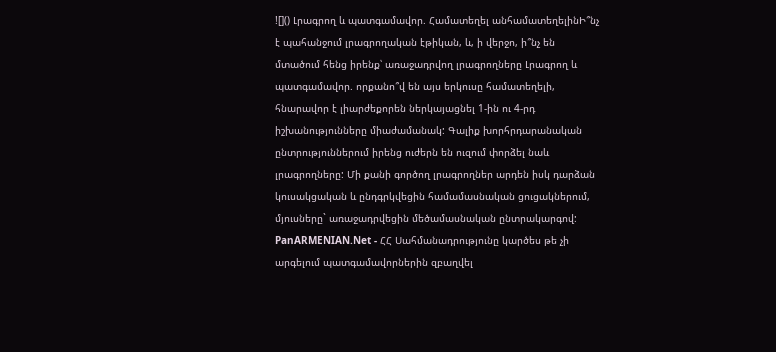![]() Լրագրող և պատգամավոր. Համատեղել անհամատեղելինԻ՞նչ է պահանջում լրագրողական էթիկան, և, ի վերջո, ի՞նչ են մտածում հենց իրենք՝ առաջադրվող լրագրողները Լրագրող և պատգամավոր. որքանո՞վ են այս երկուսը համատեղելի, հնարավոր է լիարժեքորեն ներկայացնել 1-ին ու 4-րդ իշխանությունները միաժամանակ: Գալիք խորհրդարանական ընտրություններում իրենց ուժերն են ուզում փորձել նաև լրագրողները: Մի քանի գործող լրագրողներ արդեն իսկ դարձան կուսակցական և ընդգրկվեցին համամասնական ցուցակներում, մյուսները` առաջադրվեցին մեծամասնական ընտրակարգով: PanARMENIAN.Net - ՀՀ Սահմանադրությունը կարծես թե չի արգելում պատգամավորներին զբաղվել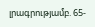լրագրությամբ. 65-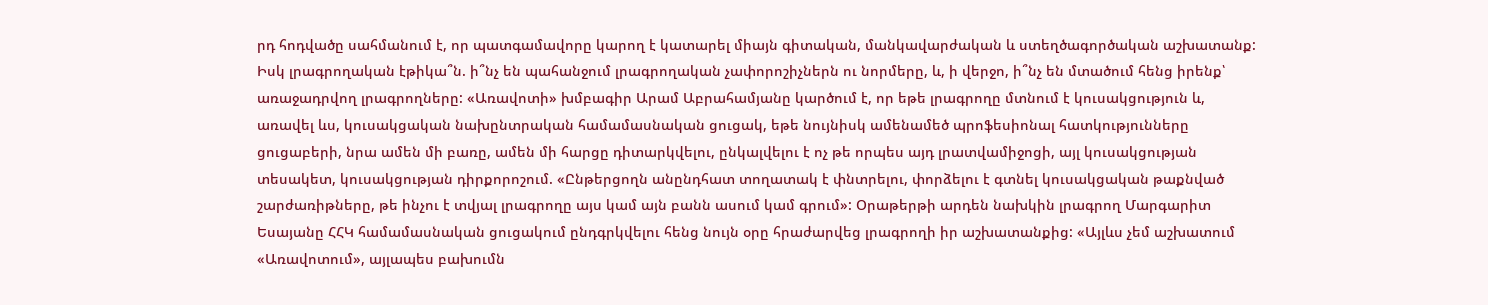րդ հոդվածը սահմանում է, որ պատգամավորը կարող է կատարել միայն գիտական, մանկավարժական և ստեղծագործական աշխատանք: Իսկ լրագրողական էթիկա՞ն. ի՞նչ են պահանջում լրագրողական չափորոշիչներն ու նորմերը, և, ի վերջո, ի՞նչ են մտածում հենց իրենք՝ առաջադրվող լրագրողները: «Առավոտի» խմբագիր Արամ Աբրահամյանը կարծում է, որ եթե լրագրողը մտնում է կուսակցություն և, առավել ևս, կուսակցական նախընտրական համամասնական ցուցակ, եթե նույնիսկ ամենամեծ պրոֆեսիոնալ հատկությունները ցուցաբերի, նրա ամեն մի բառը, ամեն մի հարցը դիտարկվելու, ընկալվելու է ոչ թե որպես այդ լրատվամիջոցի, այլ կուսակցության տեսակետ, կուսակցության դիրքորոշում. «Ընթերցողն անընդհատ տողատակ է փնտրելու, փորձելու է գտնել կուսակցական թաքնված շարժառիթները, թե ինչու է տվյալ լրագրողը այս կամ այն բանն ասում կամ գրում»: Օրաթերթի արդեն նախկին լրագրող Մարգարիտ Եսայանը ՀՀԿ համամասնական ցուցակում ընդգրկվելու հենց նույն օրը հրաժարվեց լրագրողի իր աշխատանքից: «Այլևս չեմ աշխատում «Առավոտում», այլապես բախումն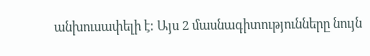անխուսափելի է: Այս 2 մասնագիտությունները նույն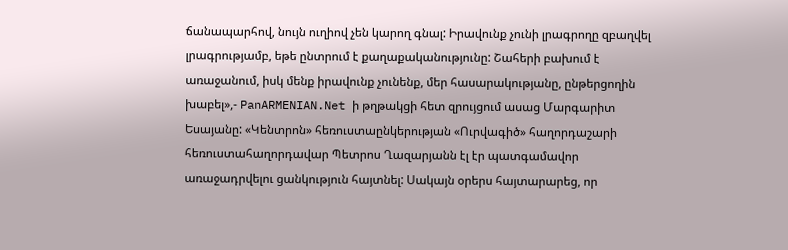ճանապարհով, նույն ուղիով չեն կարող գնալ: Իրավունք չունի լրագրողը զբաղվել լրագրությամբ, եթե ընտրում է քաղաքականությունը: Շահերի բախում է առաջանում, իսկ մենք իրավունք չունենք, մեր հասարակությանը, ընթերցողին խաբել»,- PanARMENIAN.Net ի թղթակցի հետ զրույցում ասաց Մարգարիտ Եսայանը: «Կենտրոն» հեռուստաընկերության «Ուրվագիծ» հաղորդաշարի հեռուստահաղորդավար Պետրոս Ղազարյանն էլ էր պատգամավոր առաջադրվելու ցանկություն հայտնել: Սակայն օրերս հայտարարեց, որ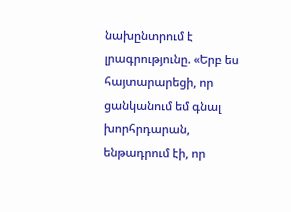նախընտրում է լրագրությունը. «Երբ ես հայտարարեցի, որ ցանկանում եմ գնալ խորհրդարան, ենթադրում էի, որ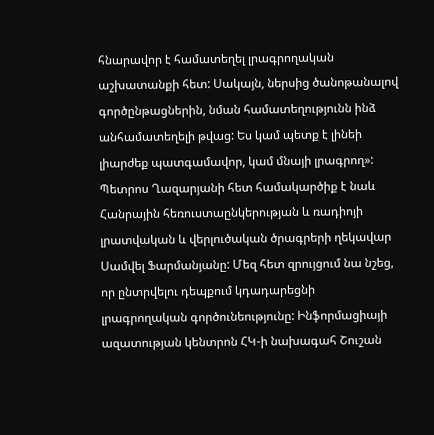հնարավոր է համատեղել լրագրողական աշխատանքի հետ: Սակայն, ներսից ծանոթանալով գործընթացներին, նման համատեղությունն ինձ անհամատեղելի թվաց: Ես կամ պետք է լինեի լիարժեք պատգամավոր, կամ մնայի լրագրող»: Պետրոս Ղազարյանի հետ համակարծիք է նաև Հանրային հեռուստաընկերության և ռադիոյի լրատվական և վերլուծական ծրագրերի ղեկավար Սամվել Ֆարմանյանը: Մեզ հետ զրույցում նա նշեց, որ ընտրվելու դեպքում կդադարեցնի լրագրողական գործունեությունը: Ինֆորմացիայի ազատության կենտրոն ՀԿ-ի նախագահ Շուշան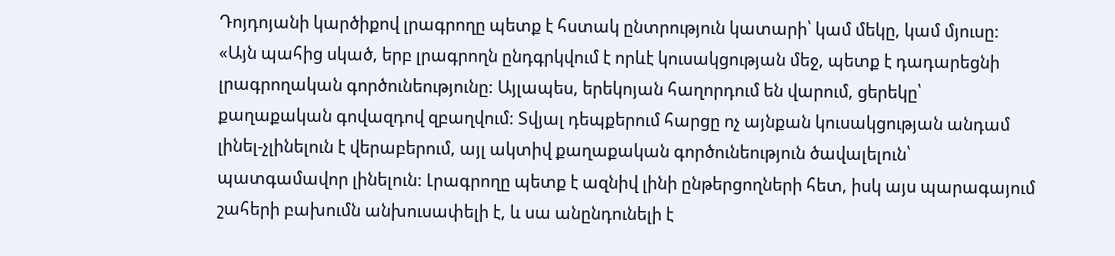Դոյդոյանի կարծիքով լրագրողը պետք է հստակ ընտրություն կատարի՝ կամ մեկը, կամ մյուսը: «Այն պահից սկած, երբ լրագրողն ընդգրկվում է որևէ կուսակցության մեջ, պետք է դադարեցնի լրագրողական գործունեությունը: Այլապես, երեկոյան հաղորդում են վարում, ցերեկը՝ քաղաքական գովազդով զբաղվում: Տվյալ դեպքերում հարցը ոչ այնքան կուսակցության անդամ լինել-չլինելուն է վերաբերում, այլ ակտիվ քաղաքական գործունեություն ծավալելուն՝ պատգամավոր լինելուն: Լրագրողը պետք է ազնիվ լինի ընթերցողների հետ, իսկ այս պարագայում շահերի բախումն անխուսափելի է, և սա անընդունելի է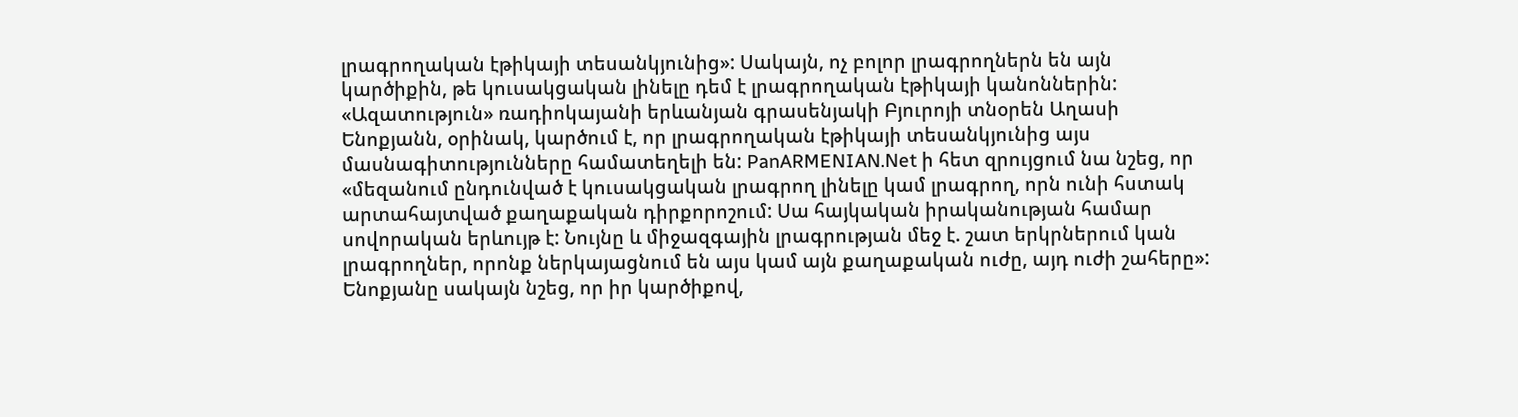լրագրողական էթիկայի տեսանկյունից»: Սակայն, ոչ բոլոր լրագրողներն են այն կարծիքին, թե կուսակցական լինելը դեմ է լրագրողական էթիկայի կանոններին: «Ազատություն» ռադիոկայանի երևանյան գրասենյակի Բյուրոյի տնօրեն Աղասի Ենոքյանն, օրինակ, կարծում է, որ լրագրողական էթիկայի տեսանկյունից այս մասնագիտությունները համատեղելի են: PanARMENIAN.Net ի հետ զրույցում նա նշեց, որ «մեզանում ընդունված է կուսակցական լրագրող լինելը կամ լրագրող, որն ունի հստակ արտահայտված քաղաքական դիրքորոշում: Սա հայկական իրականության համար սովորական երևույթ է: Նույնը և միջազգային լրագրության մեջ է. շատ երկրներում կան լրագրողներ, որոնք ներկայացնում են այս կամ այն քաղաքական ուժը, այդ ուժի շահերը»: Ենոքյանը սակայն նշեց, որ իր կարծիքով,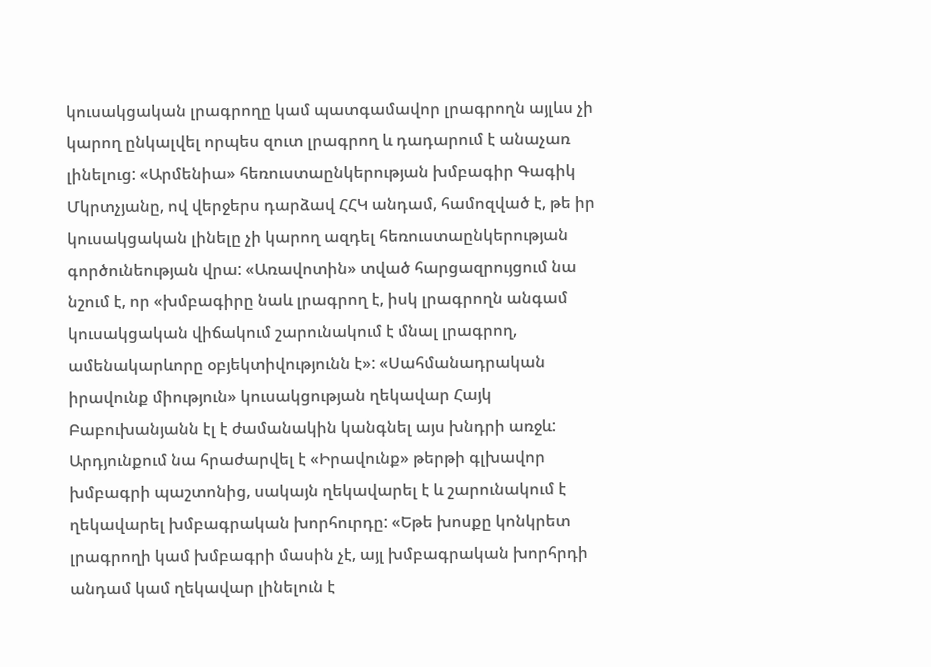կուսակցական լրագրողը կամ պատգամավոր լրագրողն այլևս չի կարող ընկալվել որպես զուտ լրագրող և դադարում է անաչառ լինելուց: «Արմենիա» հեռուստաընկերության խմբագիր Գագիկ Մկրտչյանը, ով վերջերս դարձավ ՀՀԿ անդամ, համոզված է, թե իր կուսակցական լինելը չի կարող ազդել հեռուստաընկերության գործունեության վրա: «Առավոտին» տված հարցազրույցում նա նշում է, որ «խմբագիրը նաև լրագրող է, իսկ լրագրողն անգամ կուսակցական վիճակում շարունակում է մնալ լրագրող, ամենակարևորը օբյեկտիվությունն է»: «Սահմանադրական իրավունք միություն» կուսակցության ղեկավար Հայկ Բաբուխանյանն էլ է ժամանակին կանգնել այս խնդրի առջև: Արդյունքում նա հրաժարվել է «Իրավունք» թերթի գլխավոր խմբագրի պաշտոնից, սակայն ղեկավարել է և շարունակում է ղեկավարել խմբագրական խորհուրդը: «Եթե խոսքը կոնկրետ լրագրողի կամ խմբագրի մասին չէ, այլ խմբագրական խորհրդի անդամ կամ ղեկավար լինելուն է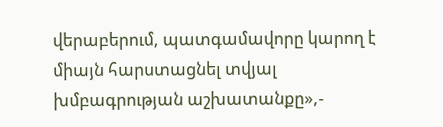վերաբերում, պատգամավորը կարող է միայն հարստացնել տվյալ խմբագրության աշխատանքը»,-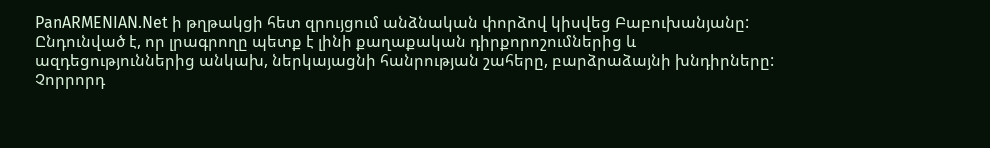PanARMENIAN.Net ի թղթակցի հետ զրույցում անձնական փորձով կիսվեց Բաբուխանյանը: Ընդունված է, որ լրագրողը պետք է լինի քաղաքական դիրքորոշումներից և ազդեցություններից անկախ, ներկայացնի հանրության շահերը, բարձրաձայնի խնդիրները: Չորրորդ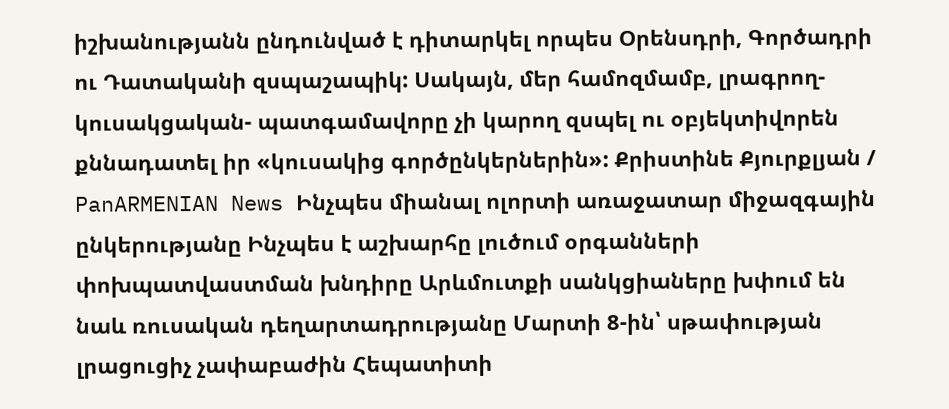իշխանությանն ընդունված է դիտարկել որպես Օրենսդրի, Գործադրի ու Դատականի զսպաշապիկ: Սակայն, մեր համոզմամբ, լրագրող-կուսակցական- պատգամավորը չի կարող զսպել ու օբյեկտիվորեն քննադատել իր «կուսակից գործընկերներին»: Քրիստինե Քյուրքլյան / PanARMENIAN News Ինչպես միանալ ոլորտի առաջատար միջազգային ընկերությանը Ինչպես է աշխարհը լուծում օրգանների փոխպատվաստման խնդիրը Արևմուտքի սանկցիաները խփում են նաև ռուսական դեղարտադրությանը Մարտի 8-ին՝ սթափության լրացուցիչ չափաբաժին Հեպատիտի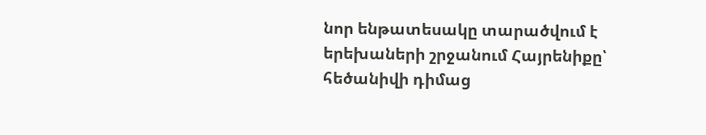նոր ենթատեսակը տարածվում է երեխաների շրջանում Հայրենիքը՝ հեծանիվի դիմաց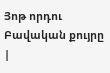Յոթ որդու Բավական քույրը |